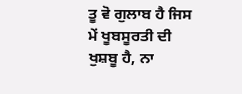ਤੂ ਵੋ ਗੁਲਾਬ ਹੈ ਜਿਸ ਮੇਂ ਖੂਬਸੂਰਤੀ ਦੀ ਖੁਸ਼ਬੂ ਹੈ, ਨਾ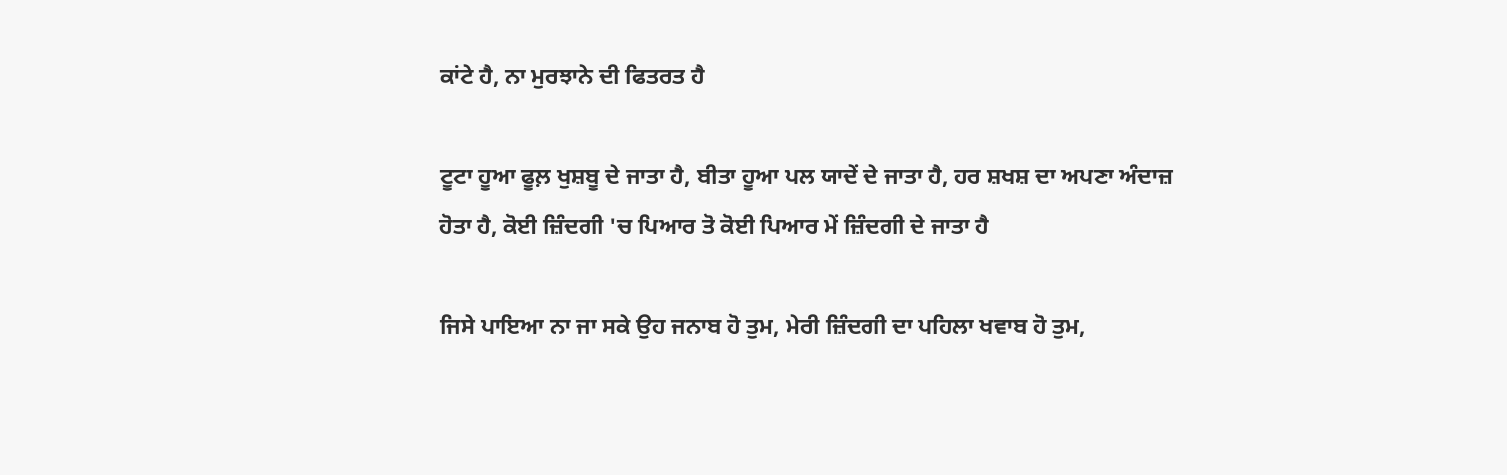ਕਾਂਟੇ ਹੈ, ਨਾ ਮੁਰਝਾਨੇ ਦੀ ਫਿਤਰਤ ਹੈ

ਟੂਟਾ ਹੂਆ ਫੂਲ਼ ਖੁਸ਼ਬੂ ਦੇ ਜਾਤਾ ਹੈ, ਬੀਤਾ ਹੂਆ ਪਲ ਯਾਦੇਂ ਦੇ ਜਾਤਾ ਹੈ, ਹਰ ਸ਼ਖਸ਼ ਦਾ ਅਪਣਾ ਅੰਦਾਜ਼ ਹੋਤਾ ਹੈ, ਕੋਈ ਜ਼ਿੰਦਗੀ 'ਚ ਪਿਆਰ ਤੋ ਕੋਈ ਪਿਆਰ ਮੇਂ ਜ਼ਿੰਦਗੀ ਦੇ ਜਾਤਾ ਹੈ

ਜਿਸੇ ਪਾਇਆ ਨਾ ਜਾ ਸਕੇ ਉਹ ਜਨਾਬ ਹੋ ਤੁਮ, ਮੇਰੀ ਜ਼ਿੰਦਗੀ ਦਾ ਪਹਿਲਾ ਖਵਾਬ ਹੋ ਤੁਮ,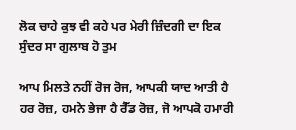ਲੋਕ ਚਾਹੇ ਕੁਝ ਵੀ ਕਹੇ ਪਰ ਮੇਰੀ ਜ਼ਿੰਦਗੀ ਦਾ ਇਕ ਸੁੰਦਰ ਸਾ ਗੁਲਾਬ ਹੋ ਤੁਮ

ਆਪ ਮਿਲਤੇ ਨਹੀਂ ਰੋਜ ਰੋਜ, ਆਪਕੀ ਯਾਦ ਆਤੀ ਹੈ ਹਰ ਰੋਜ਼, ਹਮਨੇ ਭੇਜਾ ਹੈ ਰੈੱਡ ਰੋਜ਼, ਜੋ ਆਪਕੋ ਹਮਾਰੀ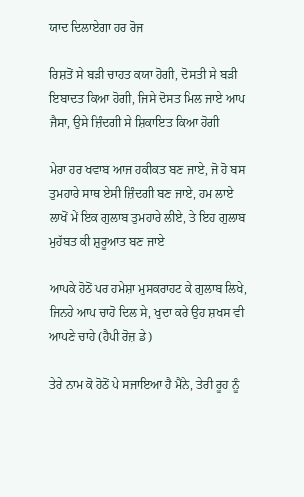ਯਾਦ ਦਿਲਾਏਗਾ ਹਰ ਰੋਜ

ਰਿਸ਼ਤੋਂ ਸੇ ਬੜੀ ਚਾਹਤ ਕਯਾ ਹੋਗੀ, ਦੋਸਤੀ ਸੇ ਬੜੀ ਇਬਾਦਤ ਕਿਆ ਹੋਗੀ, ਜਿਸੇ ਦੋਸਤ ਮਿਲ ਜਾਏ ਆਪ ਜੈਸਾ, ਉਸੇ ਜ਼ਿੰਦਗੀ ਸੇ ਸ਼ਿਕਾਇਤ ਕਿਆ ਹੋਗੀ

ਮੇਰਾ ਹਰ ਖਵਾਬ ਆਜ ਹਕੀਕਤ ਬਣ ਜਾਏ, ਜੋ ਹੋ ਬਸ ਤੁਮਹਾਰੇ ਸਾਥ ਏਸੀ ਜ਼ਿੰਦਗੀ ਬਣ ਜਾਏ, ਹਮ ਲਾਏ ਲਾਖੋਂ ਮੇਂ ਇਕ ਗੁਲਾਬ ਤੁਮਹਾਰੇ ਲੀਏ, ਤੇ ਇਹ ਗੁਲਾਬ ਮੁਹੱਬਤ ਕੀ ਸ਼ੁਰੂਆਤ ਬਣ ਜਾਏ

ਆਪਕੇ ਹੋਠੋਂ ਪਰ ਹਮੇਸ਼ਾ ਮੁਸਕਰਾਹਟ ਕੇ ਗੁਲਾਬ ਲਿਖੇ, ਜਿਨਹੇ ਆਪ ਚਾਹੋ ਦਿਲ ਸੇ, ਖੁਦਾ ਕਰੇ ਉਹ ਸ਼ਖਸ ਵੀ ਆਪਣੇ ਚਾਹੇ (ਹੈਪੀ ਰੋਜ਼ ਡੇ)

ਤੇਰੇ ਨਾਮ ਕੋ ਹੋਠੋਂ ਪੇ ਸਜਾਇਆ ਹੈ ਮੈਂਨੇ, ਤੇਰੀ ਰੂਹ ਨੂੰ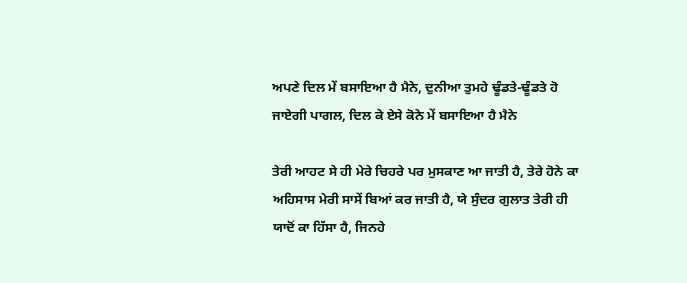ਅਪਣੇ ਦਿਲ ਮੇਂ ਬਸਾਇਆ ਹੈ ਮੈਨੇ, ਦੁਨੀਆ ਤੁਮਹੇ ਢੂੰਡਤੇ-ਢੂੰਡਤੇ ਹੋ ਜਾਏਗੀ ਪਾਗਲ, ਦਿਲ ਕੇ ਏਸੇ ਕੋਨੇ ਮੇਂ ਬਸਾਇਆ ਹੈ ਮੈਨੇ

ਤੇਰੀ ਆਹਟ ਸੇ ਹੀ ਮੇਰੇ ਚਿਹਰੇ ਪਰ ਮੁਸਕਾਣ ਆ ਜਾਤੀ ਹੈ, ਤੇਰੇ ਹੋਨੇ ਕਾ ਅਹਿਸਾਸ ਮੇਰੀ ਸਾਸੇਂ ਬਿਆਂ ਕਰ ਜਾਤੀ ਹੈ, ਯੇ ਸੁੰਦਰ ਗੁਲਾਤ ਤੇਰੀ ਹੀ ਯਾਦੋਂ ਕਾ ਹਿੱਸਾ ਹੈ, ਜਿਨਹੇ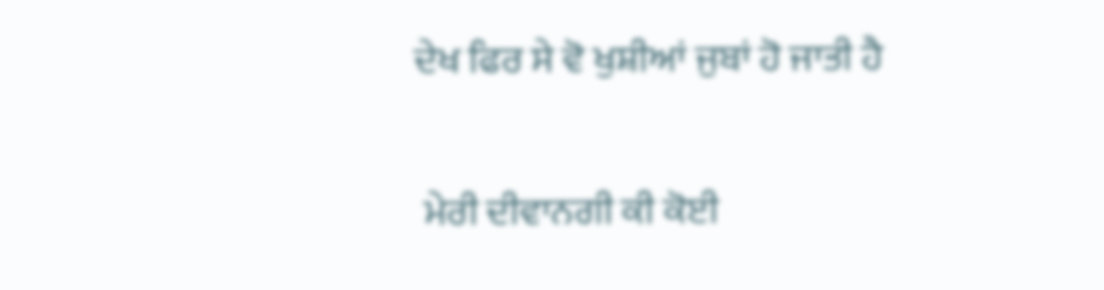ਦੇਖ ਫਿਰ ਸੇ ਵੋ ਖੁਸ਼ੀਆਂ ਜੁਬਾਂ ਹੋ ਜਾਤੀ ਹੈ

 ਮੇਰੀ ਦੀਵਾਨਗੀ ਕੀ ਕੋਈ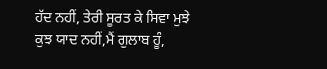ਹੱਦ ਨਹੀਂ, ਤੇਰੀ ਸੂਰਤ ਕੇ ਸਿਵਾ ਮੁਝੇ ਕੁਝ ਯਾਦ ਨਹੀਂ,ਮੈਂ ਗੁਲਾਬ ਹੂੰ,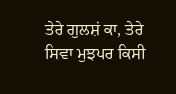ਤੇਰੇ ਗੁਲਸ਼ਂ ਕਾ, ਤੇਰੇ ਸਿਵਾ ਮੁਝਪਰ ਕਿਸੀ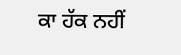ਕਾ ਹੱਕ ਨਹੀਂ